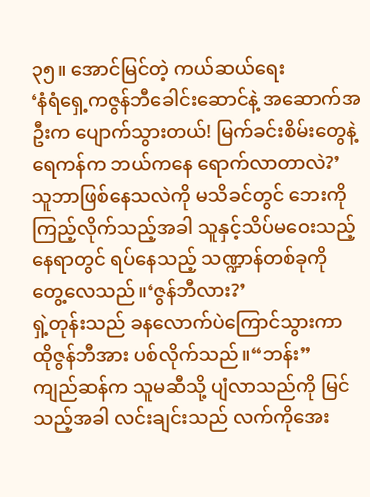၃၅။ အောင်မြင်တဲ့ ကယ်ဆယ်ရေး
‘နံရံရှေ့ကဇွန်ဘီခေါင်းဆောင်နဲ့ အဆောက်အဦးက ပျောက်သွားတယ်! မြက်ခင်းစိမ်းတွေနဲ့ ရေကန်က ဘယ်ကနေ ရောက်လာတာလဲ?’
သူဘာဖြစ်နေသလဲကို မသိခင်တွင် ဘေးကိုကြည့်လိုက်သည့်အခါ သူနှင့်သိပ်မဝေးသည့်နေရာတွင် ရပ်နေသည့် သဏ္ဍာန်တစ်ခုကို တွေ့လေသည်။‘ဇွန်ဘီလား?’
ရှဲ့တုန်းသည် ခနလောက်ပဲကြောင်သွားကာ ထိုဇွန်ဘီအား ပစ်လိုက်သည်။“ဘန်း”
ကျည်ဆန်က သူမဆီသို့ ပျံလာသည်ကို မြင်သည့်အခါ လင်းချင်းသည် လက်ကိုအေး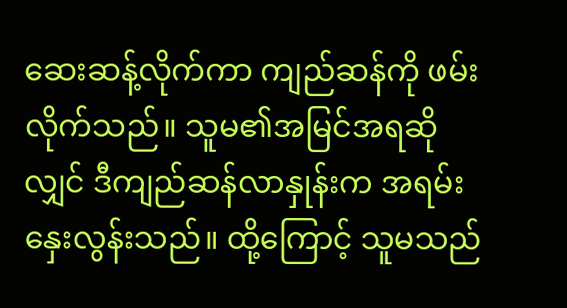ဆေးဆန့်လိုက်ကာ ကျည်ဆန်ကို ဖမ်းလိုက်သည်။ သူမ၏အမြင်အရဆိုလျှင် ဒီကျည်ဆန်လာနှုန်းက အရမ်းနှေးလွန်းသည်။ ထို့ကြောင့် သူမသည်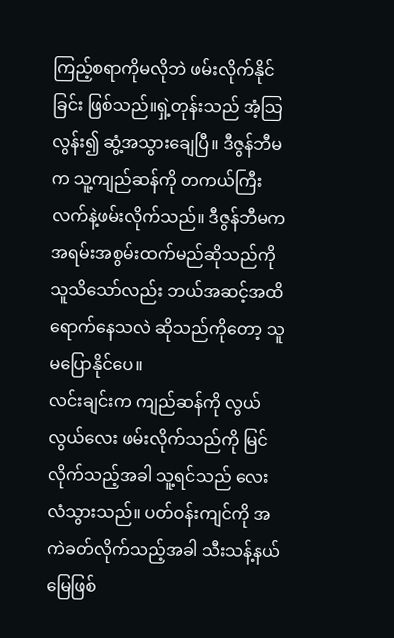ကြည့်စရာကိုမလိုဘဲ ဖမ်းလိုက်နိုင်ခြင်း ဖြစ်သည်။ရှဲ့တုန်းသည် အံ့သြလွန်း၍ ဆွံ့အသွားချေပြီ။ ဒီဇွန်ဘီမက သူ့ကျည်ဆန်ကို တကယ်ကြီး လက်နဲ့ဖမ်းလိုက်သည်။ ဒီဇွန်ဘီမက အရမ်းအစွမ်းထက်မည်ဆိုသည်ကို သူသိသော်လည်း ဘယ်အဆင့်အထိ ရောက်နေသလဲ ဆိုသည်ကိုတော့ သူမပြောနိုင်ပေ။
လင်းချင်းက ကျည်ဆန်ကို လွယ်လွယ်လေး ဖမ်းလိုက်သည်ကို မြင်လိုက်သည့်အခါ သူ့ရင်သည် လေးလံသွားသည်။ ပတ်ဝန်းကျင်ကို အကဲခတ်လိုက်သည့်အခါ သီးသန့်နယ်မြေဖြစ်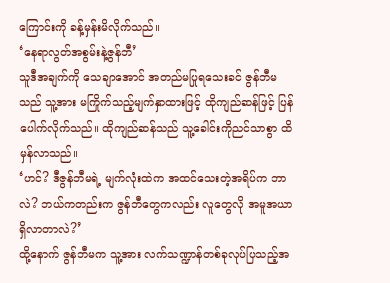ကြောင်းကို ခန့်မှန်းမိလိုက်သည်။
‘နေရာလွတ်အစွမ်းနဲ့ဇွန်ဘီ’
သူဒီအချက်ကို သေချာအောင် အတည်မပြုရသေးခင် ဇွန်ဘီမသည် သူ့အား မကြိုက်သည့်မျက်နှာထားဖြင့် ထိုကျည်ဆန်ဖြင့် ပြန်ပေါက်လိုက်သည်။ ထိုကျည်ဆန်သည် သူ့ခေါင်းကိုညင်သာစွာ ထိမှန်လာသည်။
‘ဟင်? ဒီဇွန်ဘီမရဲ့ မျက်လုံးထဲက အထင်သေးတဲ့အရိပ်က ဘာလဲ? ဘယ်ကတည်းက ဇွန်ဘီတွေကလည်း လူတွေလို အမူအယာရှိလာတာလဲ?’
ထို့နောက် ဇွန်ဘီမက သူ့အား လက်သဏ္ဍာန်တစ်ခုလုပ်ပြသည့်အ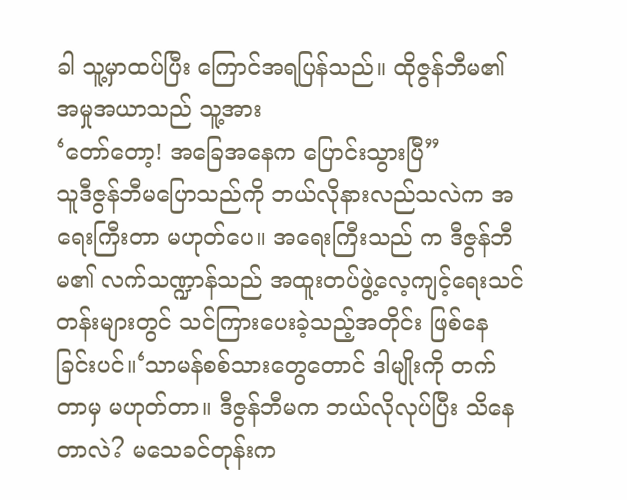ခါ သူ့မှာထပ်ပြီး ကြောင်အရပြန်သည်။ ထိုဇွန်ဘီမ၏အမှုအယာသည် သူ့အား
‘တော်တော့! အခြေအနေက ပြောင်းသွားပြီ”
သူဒီဇွန်ဘီမပြောသည်ကို ဘယ်လိုနားလည်သလဲက အရေးကြီးတာ မဟုတ်ပေ။ အရေးကြီးသည် က ဒီဇွန်ဘီမ၏ လက်သဏ္ဍာန်သည် အထူးတပ်ဖွဲ့လေ့ကျင့်ရေးသင်တန်းများတွင် သင်ကြားပေးခဲ့သည့်အတိုင်း ဖြစ်နေခြင်းပင်။‘သာမန်စစ်သားတွေတောင် ဒါမျိုးကို တက်တာမှ မဟုတ်တာ။ ဒီဇွန်ဘီမက ဘယ်လိုလုပ်ပြီး သိနေတာလဲ? မသေခင်တုန်းက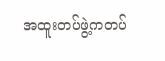အထူးတပ်ဖွဲ့ကတပ်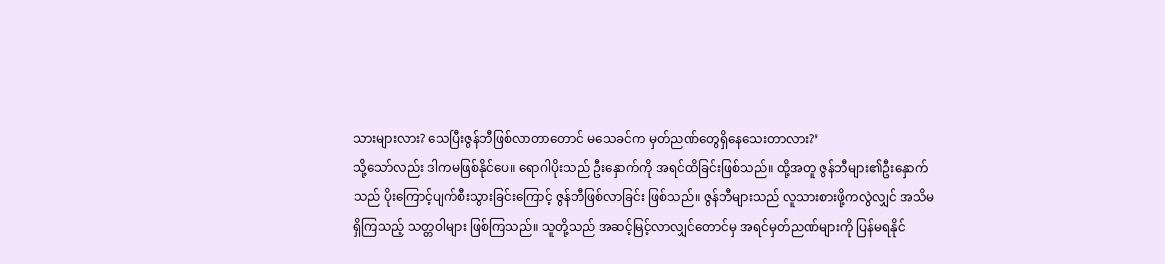သားများလား? သေပြီးဇွန်ဘီဖြစ်လာတာတောင် မသေခင်က မှတ်ညဏ်တွေရှိနေသေးတာလား?’
သို့သော်လည်း ဒါကမဖြစ်နိုင်ပေ။ ရောဂါပိုးသည် ဦးနှောက်ကို အရင်ထိခြင်းဖြစ်သည်။ ထို့အတူ ဇွန်ဘီများ၏ဦးနှောက်သည် ပိုးကြောင့်ပျက်စီးသွားခြင်းကြောင့် ဇွန်ဘီဖြစ်လာခြင်း ဖြစ်သည်။ ဇွန်ဘီများသည် လူသားစားဖို့ကလွဲလျှင် အသိမရှိကြသည့် သတ္တဝါများ ဖြစ်ကြသည်။ သူတို့သည် အဆင့်မြင့်လာလျှင်တောင်မှ အရင်မှတ်ညဏ်များကို ပြန်မရနိုင်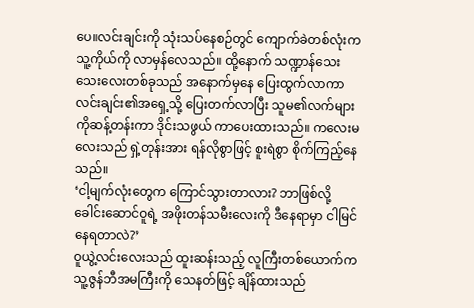ပေ။လင်းချင်းကို သုံးသပ်နေစဉ်တွင် ကျောက်ခဲတစ်လုံးက သူ့ကိုယ်ကို လာမှန်လေသည်။ ထို့နောက် သဏ္ဍာန်သေးသေးလေးတစ်ခုသည် အနောက်မှနေ ပြေးထွက်လာကာ လင်းချင်း၏အရှေ့သို့ ပြေးတက်လာပြီး သူမ၏လက်များကိုဆန့်တန်းကာ ဒိုင်းသဖွယ် ကာပေးထားသည်။ ကလေးမလေးသည် ရှဲ့တုန်းအား ရန်လိုစွာဖြင့် စူးရဲစွာ စိုက်ကြည့်နေသည်။
‘ငါ့မျက်လုံးတွေက ကြောင်သွားတာလား? ဘာဖြစ်လို့ ခေါင်းဆောင်ဝူရဲ့ အဖိုးတန်သမီးလေးကို ဒီနေရာမှာ ငါမြင်နေရတာလဲ?’
ဝူယွဲ့လင်းလေးသည် ထူးဆန်းသည့် လူကြီးတစ်ယောက်က သူ့ဇွန်ဘီအမကြီးကို သေနတ်ဖြင့် ချိန်ထားသည်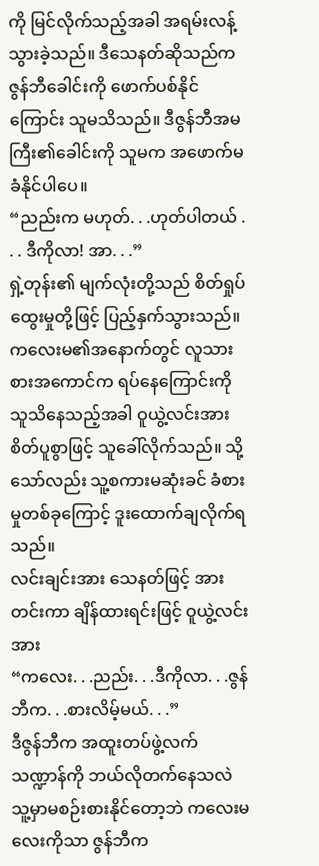ကို မြင်လိုက်သည့်အခါ အရမ်းလန့်သွားခဲ့သည်။ ဒီသေနတ်ဆိုသည်က ဇွန်ဘီခေါင်းကို ဖောက်ပစ်နိုင်ကြောင်း သူမသိသည်။ ဒီဇွန်ဘီအမကြီး၏ခေါင်းကို သူမက အဖောက်မခံနိုင်ပါပေ။
“ညည်းက မဟုတ်. . .ဟုတ်ပါတယ် . . . ဒီကိုလာ! အာ. . .”
ရှဲ့တုန်း၏ မျက်လုံးတို့သည် စိတ်ရှုပ်ထွေးမှုတို့ဖြင့် ပြည့်နှက်သွားသည်။
ကလေးမ၏အနောက်တွင် လူသားစားအကောင်က ရပ်နေကြောင်းကို သူသိနေသည့်အခါ ဝူယွဲ့လင်းအား စိတ်ပူစွာဖြင့် သူခေါ်လိုက်သည်။ သို့သော်လည်း သူ့စကားမဆုံးခင် ခံစားမှုတစ်ခုကြောင့် ဒူးထောက်ချလိုက်ရသည်။
လင်းချင်းအား သေနတ်ဖြင့် အားတင်းကာ ချိန်ထားရင်းဖြင့် ဝူယွဲ့လင်းအား
“ကလေး. . .ညည်း. . .ဒီကိုလာ. . .ဇွန်ဘီက. . .စားလိမ့်မယ်. . .”
ဒီဇွန်ဘီက အထူးတပ်ဖွဲ့လက်သဏ္ဍာန်ကို ဘယ်လိုတက်နေသလဲ သူ့မှာမစဉ်းစားနိုင်တော့ဘဲ ကလေးမလေးကိုသာ ဇွန်ဘီက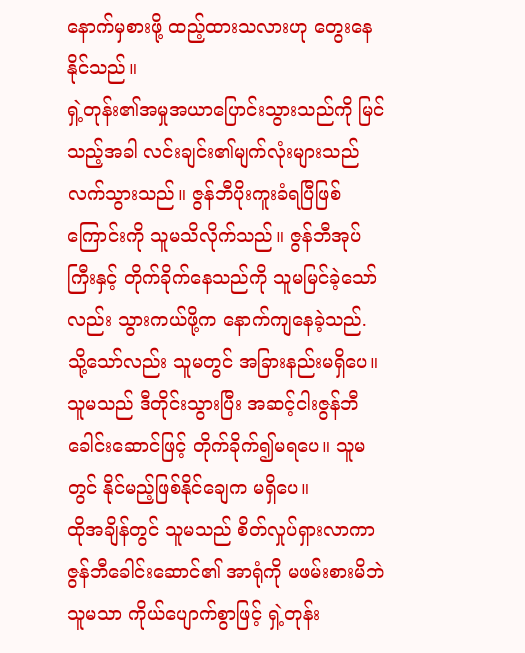နောက်မှစားဖို့ ထည့်ထားသလားဟု တွေးနေနိုင်သည်။
ရှဲ့တုန်း၏အမှုအယာပြောင်းသွားသည်ကို မြင်သည့်အခါ လင်းချင်း၏မျက်လုံးများသည် လက်သွားသည်။ ဇွန်ဘီပိုးကူးခံရပြီဖြစ်ကြောင်းကို သူမသိလိုက်သည်။ ဇွန်ဘီအုပ်ကြီးနှင့် တိုက်ခိုက်နေသည်ကို သူမမြင်ခဲ့သော်လည်း သွားကယ်ဖို့က နောက်ကျနေခဲ့သည်. သို့သော်လည်း သူမတွင် အခြားနည်းမရှိပေ။ သူမသည် ဒီတိုင်းသွားပြီး အဆင့်ငါးဇွန်ဘီခေါင်းဆောင်ဖြင့် တိုက်ခိုက်၍မရပေ။ သူမတွင် နိုင်မည့်ဖြစ်နိုင်ချေက မရှိပေ။
ထိုအချိန်တွင် သူမသည် စိတ်လှုပ်ရှားလာကာ ဇွန်ဘီခေါင်းဆောင်၏ အာရုံကို မဖမ်းစားမိဘဲ သူမသာ ကိုယ်ပျောက်စွာဖြင့် ရှဲ့တုန်း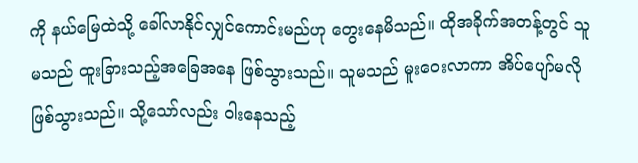ကို နယ်မြေထဲသို့ ခေါ်လာနိုင်လျှင်ကောင်းမည်ဟု တွေးနေမိသည်။ ထိုအခိုက်အတန့်တွင် သူမသည် ထူးခြားသည့်အခြေအနေ ဖြစ်သွားသည်။ သူမသည် မူးဝေးလာကာ အိပ်ပျော်မလိုဖြစ်သွားသည်။ သို့သော်လည်း ဝါးနေသည့်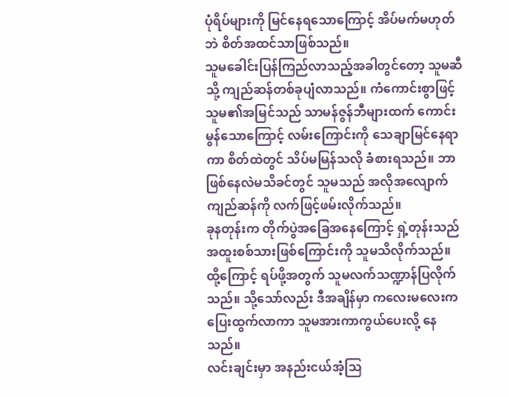ပုံရိပ်များကို မြင်နေရသောကြောင့် အိပ်မက်မဟုတ်ဘဲ စိတ်အထင်သာဖြစ်သည်။
သူမခေါင်းပြန်ကြည်လာသည့်အခါတွင်တော့ သူမဆီသို့ ကျည်ဆန်တစ်ခုပျံလာသည်။ ကံကောင်းစွာဖြင့် သူမ၏အမြင်သည် သာမန်ဇွန်ဘီများထက် ကောင်းမွန်သောကြောင့် လမ်းကြောင်းကို သေချာမြင်နေရာကာ စိတ်ထဲတွင် သိပ်မမြန်သလို ခံစားရသည်။ ဘာဖြစ်နေလဲမသိခင်တွင် သူမသည် အလိုအလျောက်ကျည်ဆန်ကို လက်ဖြင့်ဖမ်းလိုက်သည်။
ခုနတုန်းက တိုက်ပွဲအခြေအနေကြောင့် ရှဲ့တုန်းသည် အထူးစစ်သားဖြစ်ကြောင်းကို သူမသိလိုက်သည်။ ထို့ကြောင့် ရပ်ဖို့အတွက် သူမလက်သဏ္ဍာန်ပြလိုက်သည်။ သို့သော်လည်း ဒီအချိန်မှာ ကလေးမလေးက ပြေးထွက်လာကာ သူမအားကာကွယ်ပေးလို့ နေသည်။
လင်းချင်းမှာ အနည်းငယ်အံ့သြ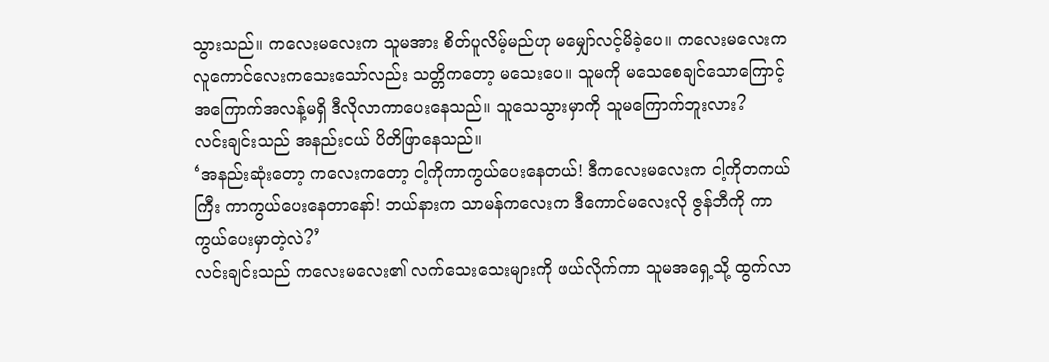သွားသည်။ ကလေးမလေးက သူမအား စိတ်ပူလိမ့်မည်ဟု မမျှော်လင့်မိခဲ့ပေ။ ကလေးမလေးက လူကောင်လေးကသေးသော်လည်း သတ္တိကတော့ မသေးပေ။ သူမကို မသေစေချင်သောကြောင့် အကြောက်အလန့်မရှိ ဒီလိုလာကာပေးနေသည်။ သူသေသွားမှာကို သူမကြောက်ဘူးလား?
လင်းချင်းသည် အနည်းငယ် ပိတိဖြာနေသည်။
‘အနည်းဆုံးတော့ ကလေးကတော့ ငါ့ကိုကာကွယ်ပေးနေတယ်! ဒီကလေးမလေးက ငါ့ကိုတကယ်ကြီး ကာကွယ်ပေးနေတာနော်! ဘယ်နားက သာမန်ကလေးက ဒီကောင်မလေးလို ဇွန်ဘီကို ကာကွယ်ပေးမှာတဲ့လဲ?’
လင်းချင်းသည် ကလေးမလေး၏ လက်သေးသေးများကို ဖယ်လိုက်ကာ သူမအရှေ့သို့ ထွက်လာ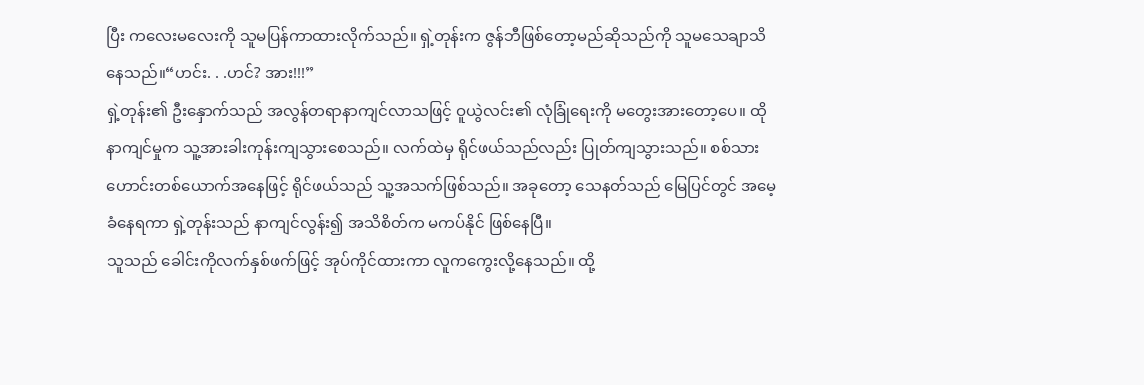ပြီး ကလေးမလေးကို သူမပြန်ကာထားလိုက်သည်။ ရှဲ့တုန်းက ဇွန်ဘီဖြစ်တော့မည်ဆိုသည်ကို သူမသေချာသိနေသည်။“ဟင်း. . .ဟင်? အား!!!”
ရှဲ့တုန်း၏ ဦးနှောက်သည် အလွန်တရာနာကျင်လာသဖြင့် ဝူယွဲလင်း၏ လုံခြုံရေးကို မတွေးအားတော့ပေ။ ထိုနာကျင်မှုက သူ့အားခါးကုန်းကျသွားစေသည်။ လက်ထဲမှ ရိုင်ဖယ်သည်လည်း ပြုတ်ကျသွားသည်။ စစ်သားဟောင်းတစ်ယောက်အနေဖြင့် ရိုင်ဖယ်သည် သူ့အသက်ဖြစ်သည်။ အခုတော့ သေနတ်သည် မြေပြင်တွင် အမေ့ခံနေရကာ ရှဲ့တုန်းသည် နာကျင်လွန်း၍ အသိစိတ်က မကပ်နိုင် ဖြစ်နေပြီ။
သူသည် ခေါင်းကိုလက်နှစ်ဖက်ဖြင့် အုပ်ကိုင်ထားကာ လူကကွေးလို့နေသည်။ ထို့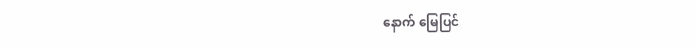နောက် မြေပြင်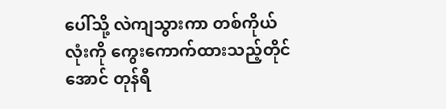ပေါ်သို့ လဲကျသွားကာ တစ်ကိုယ်လုံးကို ကွေးကောက်ထားသည့်တိုင်အောင် တုန်ရီ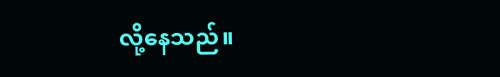လို့နေသည်။